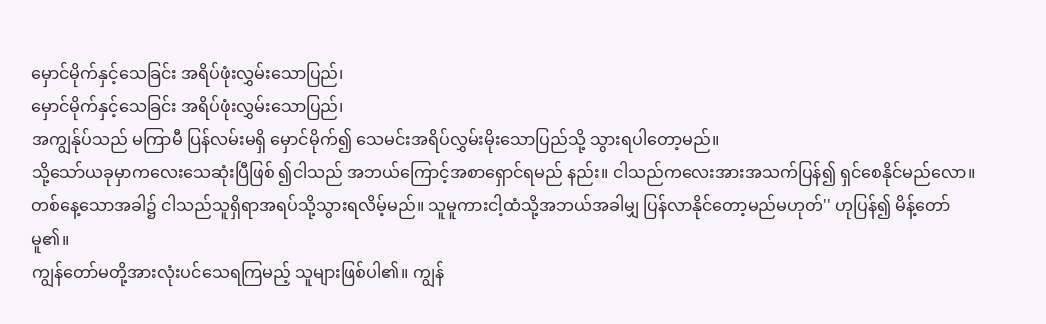မှောင်မိုက်နှင့်သေခြင်း အရိပ်ဖုံးလွှမ်းသောပြည်၊
မှောင်မိုက်နှင့်သေခြင်း အရိပ်ဖုံးလွှမ်းသောပြည်၊
အကျွန်ုပ်သည် မကြာမီ ပြန်လမ်းမရှိ မှောင်မိုက်၍ သေမင်းအရိပ်လွှမ်းမိုးသောပြည်သို့ သွားရပါတော့မည်။
သို့သော်ယခုမှာကလေးသေဆုံးပြီဖြစ် ၍ငါသည် အဘယ်ကြောင့်အစာရှောင်ရမည် နည်း။ ငါသည်ကလေးအားအသက်ပြန်၍ ရှင်စေနိုင်မည်လော။ တစ်နေ့သောအခါ၌ ငါသည်သူရှိရာအရပ်သို့သွားရလိမ့်မည်။ သူမူကားငါ့ထံသို့အဘယ်အခါမျှ ပြန်လာနိုင်တော့မည်မဟုတ်'' ဟုပြန်၍ မိန့်တော်မူ၏။
ကျွန်တော်မတို့အားလုံးပင်သေရကြမည့် သူများဖြစ်ပါ၏။ ကျွန်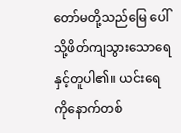တော်မတို့သည်မြေ ပေါ်သို့ဖိတ်ကျသွားသောရေနှင့်တူပါ၏။ ယင်းရေကိုနောက်တစ်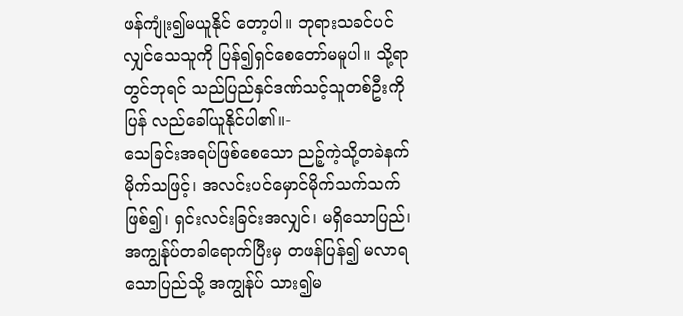ဖန်ကျုံး၍မယူနိုင် တော့ပါ။ ဘုရားသခင်ပင်လျှင်သေသူကို ပြန်၍ရှင်စေတော်မမူပါ။ သို့ရာတွင်ဘုရင် သည်ပြည်နှင်ဒဏ်သင့်သူတစ်ဦးကိုပြန် လည်ခေါ်ယူနိုင်ပါ၏။-
သေခြင်းအရပ်ဖြစ်စေသော ညဉ့်ကဲ့သို့တခဲနက်မိုက်သဖြင့်၊ အလင်းပင်မှောင်မိုက်သက်သက်ဖြစ်၍၊ ရှင်းလင်းခြင်းအလျှင်၊ မရှိသောပြည်၊ အကျွန်ုပ်တခါရောက်ပြီးမှ တဖန်ပြန်၍ မလာရသောပြည်သို့ အကျွန်ုပ် သား၍မ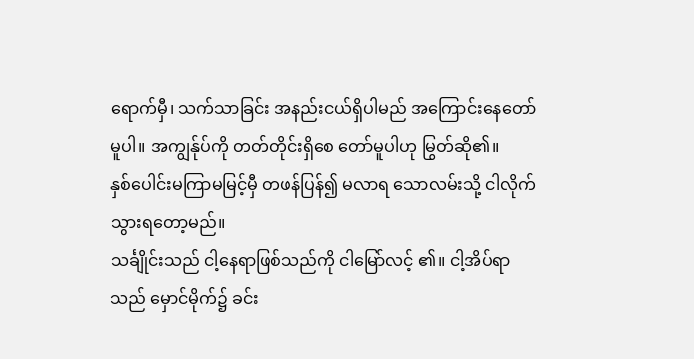ရောက်မှီ၊ သက်သာခြင်း အနည်းငယ်ရှိပါမည် အကြောင်းနေတော်မူပါ။ အကျွန်ုပ်ကို တတ်တိုင်းရှိစေ တော်မူပါဟု မြွတ်ဆို၏။
နှစ်ပေါင်းမကြာမမြင့်မှီ တဖန်ပြန်၍ မလာရ သောလမ်းသို့ ငါလိုက်သွားရတော့မည်။
သင်္ချိုင်းသည် ငါ့နေရာဖြစ်သည်ကို ငါမြော်လင့် ၏။ ငါ့အိပ်ရာသည် မှောင်မိုက်၌ ခင်း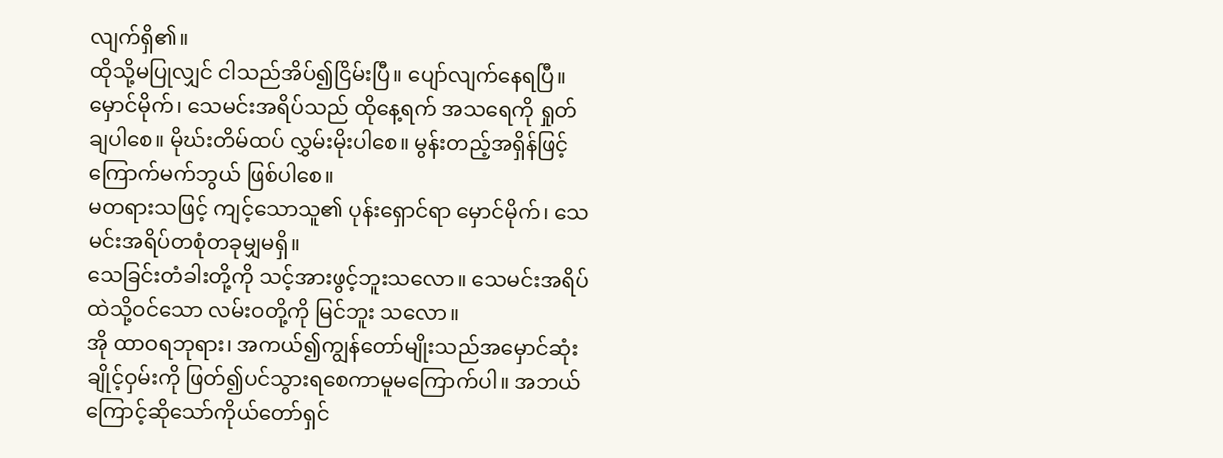လျက်ရှိ၏။
ထိုသို့မပြုလျှင် ငါသည်အိပ်၍ငြိမ်းပြီ။ ပျော်လျက်နေရပြီ။
မှောင်မိုက်၊ သေမင်းအရိပ်သည် ထိုနေ့ရက် အသရေကို ရှုတ်ချပါစေ။ မိုဃ်းတိမ်ထပ် လွှမ်းမိုးပါစေ။ မွန်းတည့်အရှိန်ဖြင့် ကြောက်မက်ဘွယ် ဖြစ်ပါစေ။
မတရားသဖြင့် ကျင့်သောသူ၏ ပုန်းရှောင်ရာ မှောင်မိုက်၊ သေမင်းအရိပ်တစုံတခုမျှမရှိ။
သေခြင်းတံခါးတို့ကို သင့်အားဖွင့်ဘူးသလော။ သေမင်းအရိပ်ထဲသို့ဝင်သော လမ်းဝတို့ကို မြင်ဘူး သလော။
အို ထာဝရဘုရား၊ အကယ်၍ကျွန်တော်မျိုးသည်အမှောင်ဆုံး ချိုင့်ဝှမ်းကို ဖြတ်၍ပင်သွားရစေကာမူမကြောက်ပါ။ အဘယ်ကြောင့်ဆိုသော်ကိုယ်တော်ရှင်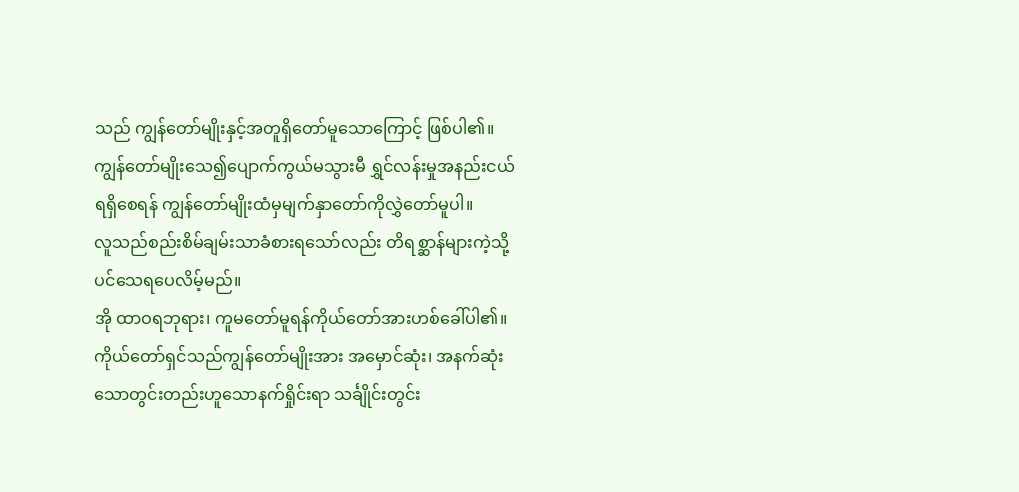သည် ကျွန်တော်မျိုးနှင့်အတူရှိတော်မူသောကြောင့် ဖြစ်ပါ၏။
ကျွန်တော်မျိုးသေ၍ပျောက်ကွယ်မသွားမီ ရွှင်လန်းမှုအနည်းငယ်ရရှိစေရန် ကျွန်တော်မျိုးထံမှမျက်နှာတော်ကိုလွှဲတော်မူပါ။
လူသည်စည်းစိမ်ချမ်းသာခံစားရသော်လည်း တိရစ္ဆာန်များကဲ့သို့ပင်သေရပေလိမ့်မည်။
အို ထာဝရဘုရား၊ ကူမတော်မူရန်ကိုယ်တော်အားဟစ်ခေါ်ပါ၏။
ကိုယ်တော်ရှင်သည်ကျွန်တော်မျိုးအား အမှောင်ဆုံး၊ အနက်ဆုံးသောတွင်းတည်းဟူသောနက်ရှိုင်းရာ သင်္ချိုင်းတွင်း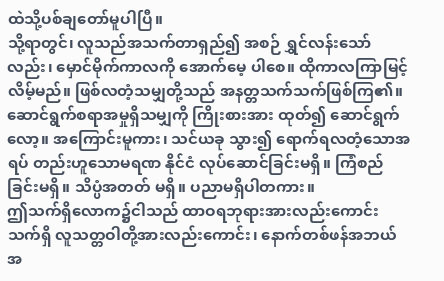ထဲသို့ပစ်ချတော်မူပါပြီ။
သို့ရာတွင်၊ လူသည်အသက်တာရှည်၍ အစဉ် ရွှင်လန်းသော်လည်း၊ မှောင်မိုက်ကာလကို အောက်မေ့ ပါစေ။ ထိုကာလကြာမြင့်လိမ့်မည်။ ဖြစ်လတံ့သမျှတို့သည် အနတ္တသက်သက်ဖြစ်ကြ၏။
ဆောင်ရွက်စရာအမှုရှိသမျှကို ကြိုးစားအား ထုတ်၍ ဆောင်ရွက်လော့။ အကြောင်းမူကား၊ သင်ယခု သွား၍ ရောက်ရလတံ့သောအရပ် တည်းဟူသောမရဏ နိုင်ငံ လုပ်ဆောင်ခြင်းမရှိ။ ကြံစည်ခြင်းမရှိ။ သိပ္ပံအတတ် မရှိ။ ပညာမရှိပါတကား။
ဤသက်ရှိလောက၌ငါသည် ထာဝရဘုရားအားလည်းကောင်းသက်ရှိ လူသတ္တဝါတို့အားလည်းကောင်း၊ နောက်တစ်ဖန်အဘယ်အ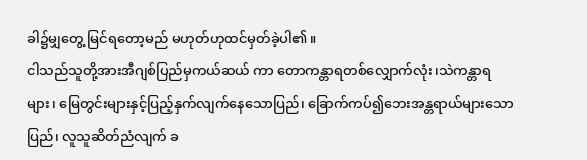ခါ၌မျှတွေ့ မြင်ရတော့မည် မဟုတ်ဟုထင်မှတ်ခဲ့ပါ၏။
ငါသည်သူတို့အားအီဂျစ်ပြည်မှကယ်ဆယ် ကာ တောကန္တာရတစ်လျှောက်လုံး၊သဲကန္တာရများ၊ မြေတွင်းများနှင့်ပြည့်နှက်လျက်နေသောပြည်၊ ခြောက်ကပ်၍ဘေးအန္တရာယ်များသောပြည်၊ လူသူဆိတ်ညံလျက် ခ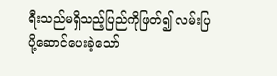ရီးသည်မရှိသည့်ပြည်ကိုဖြတ်၍ လမ်းပြပို့ဆောင်ပေးခဲ့သော်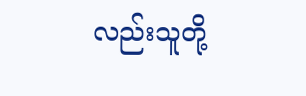လည်းသူတို့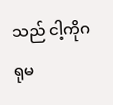သည် ငါ့ကိုဂရုမ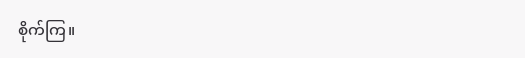စိုက်ကြ။